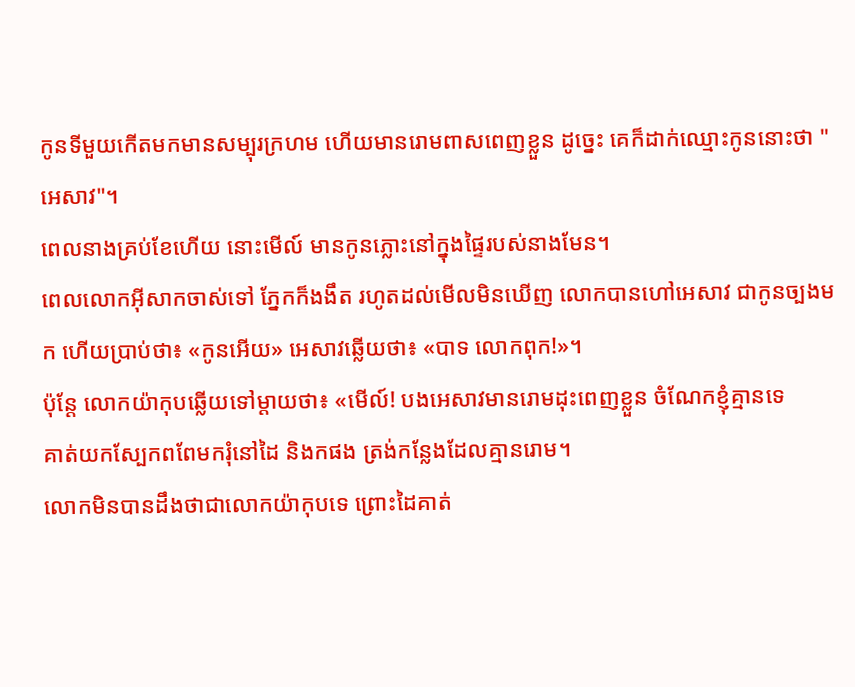កូនទីមួយកើតមកមានសម្បុរក្រហម ហើយមានរោមពាសពេញខ្លួន ដូច្នេះ គេក៏ដាក់ឈ្មោះកូននោះថា "អេសាវ"។
ពេលនាងគ្រប់ខែហើយ នោះមើល៍ មានកូនភ្លោះនៅក្នុងផ្ទៃរបស់នាងមែន។
ពេលលោកអ៊ីសាកចាស់ទៅ ភ្នែកក៏ងងឹត រហូតដល់មើលមិនឃើញ លោកបានហៅអេសាវ ជាកូនច្បងមក ហើយប្រាប់ថា៖ «កូនអើយ» អេសាវឆ្លើយថា៖ «បាទ លោកពុក!»។
ប៉ុន្ដែ លោកយ៉ាកុបឆ្លើយទៅម្តាយថា៖ «មើល៍! បងអេសាវមានរោមដុះពេញខ្លួន ចំណែកខ្ញុំគ្មានទេ
គាត់យកស្បែកពពែមករុំនៅដៃ និងកផង ត្រង់កន្លែងដែលគ្មានរោម។
លោកមិនបានដឹងថាជាលោកយ៉ាកុបទេ ព្រោះដៃគាត់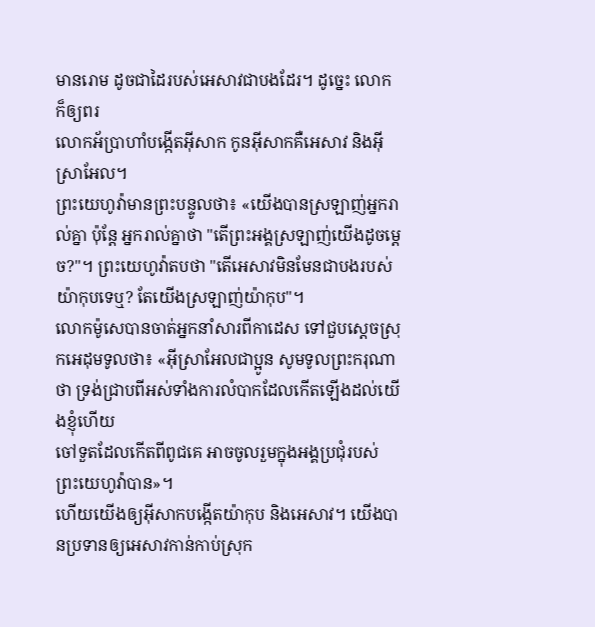មានរោម ដូចជាដៃរបស់អេសាវជាបងដែរ។ ដូច្នេះ លោកក៏ឲ្យពរ
លោកអ័ប្រាហាំបង្កើតអ៊ីសាក កូនអ៊ីសាកគឺអេសាវ និងអ៊ីស្រាអែល។
ព្រះយេហូវ៉ាមានព្រះបន្ទូលថា៖ «យើងបានស្រឡាញ់អ្នករាល់គ្នា ប៉ុន្តែ អ្នករាល់គ្នាថា "តើព្រះអង្គស្រឡាញ់យើងដូចម្ដេច?"។ ព្រះយេហូវ៉ាតបថា "តើអេសាវមិនមែនជាបងរបស់យ៉ាកុបទេឬ? តែយើងស្រឡាញ់យ៉ាកុប"។
លោកម៉ូសេបានចាត់អ្នកនាំសារពីកាដេស ទៅជួបស្តេចស្រុកអេដុមទូលថា៖ «អ៊ីស្រាអែលជាប្អូន សូមទូលព្រះករុណាថា ទ្រង់ជ្រាបពីអស់ទាំងការលំបាកដែលកើតឡើងដល់យើងខ្ញុំហើយ
ចៅទួតដែលកើតពីពូជគេ អាចចូលរួមក្នុងអង្គប្រជុំរបស់ព្រះយេហូវ៉ាបាន»។
ហើយយើងឲ្យអ៊ីសាកបង្កើតយ៉ាកុប និងអេសាវ។ យើងបានប្រទានឲ្យអេសាវកាន់កាប់ស្រុក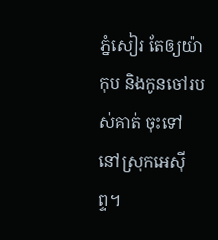ភ្នំសៀរ តែឲ្យយ៉ាកុប និងកូនចៅរបស់គាត់ ចុះទៅនៅស្រុកអេស៊ីព្ទ។